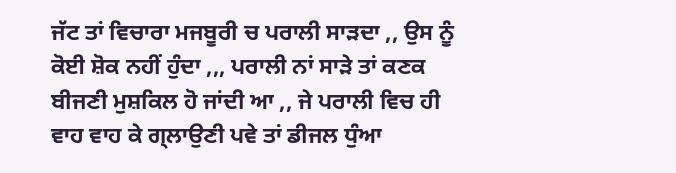ਜੱਟ ਤਾਂ ਵਿਚਾਰਾ ਮਜਬੂਰੀ ਚ ਪਰਾਲੀ ਸਾੜਦਾ ,, ਉਸ ਨੂੰ ਕੋਈ ਸ਼ੋਕ ਨਹੀਂ ਹੁੰਦਾ ,,, ਪਰਾਲੀ ਨਾਂ ਸਾੜੇ ਤਾਂ ਕਣਕ ਬੀਜਣੀ ਮੁਸ਼ਕਿਲ ਹੋ ਜਾਂਦੀ ਆ ,, ਜੇ ਪਰਾਲੀ ਵਿਚ ਹੀ ਵਾਹ ਵਾਹ ਕੇ ਗ੍ਲਾਉਣੀ ਪਵੇ ਤਾਂ ਡੀਜਲ ਧੁੰਆ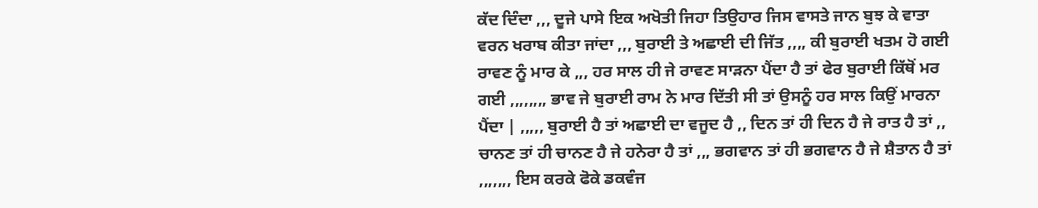ਕੱਦ ਦਿੰਦਾ ,,, ਦੂਜੇ ਪਾਸੇ ਇਕ ਅਖੋਤੀ ਜਿਹਾ ਤਿਉਹਾਰ ਜਿਸ ਵਾਸਤੇ ਜਾਨ ਬੁਝ ਕੇ ਵਾਤਾ ਵਰਨ ਖਰਾਬ ਕੀਤਾ ਜਾਂਦਾ ,,, ਬੁਰਾਈ ਤੇ ਅਛਾਈ ਦੀ ਜਿੱਤ ,,,, ਕੀ ਬੁਰਾਈ ਖਤਮ ਹੋ ਗਈ ਰਾਵਣ ਨੂੰ ਮਾਰ ਕੇ ,,, ਹਰ ਸਾਲ ਹੀ ਜੇ ਰਾਵਣ ਸਾੜਨਾ ਪੈਂਦਾ ਹੈ ਤਾਂ ਫੇਰ ਬੁਰਾਈ ਕਿੱਥੋਂ ਮਰ ਗਈ ,,,,,,,, ਭਾਵ ਜੇ ਬੁਰਾਈ ਰਾਮ ਨੇ ਮਾਰ ਦਿੱਤੀ ਸੀ ਤਾਂ ਉਸਨੂੰ ਹਰ ਸਾਲ ਕਿਉਂ ਮਾਰਨਾ ਪੈਂਦਾ | ,,,,, ਬੁਰਾਈ ਹੈ ਤਾਂ ਅਛਾਈ ਦਾ ਵਜੂਦ ਹੈ ,, ਦਿਨ ਤਾਂ ਹੀ ਦਿਨ ਹੈ ਜੇ ਰਾਤ ਹੈ ਤਾਂ ,, ਚਾਨਣ ਤਾਂ ਹੀ ਚਾਨਣ ਹੈ ਜੇ ਹਨੇਰਾ ਹੈ ਤਾਂ ,,, ਭਗਵਾਨ ਤਾਂ ਹੀ ਭਗਵਾਨ ਹੈ ਜੇ ਸ਼ੈਤਾਨ ਹੈ ਤਾਂ ,,,,,,, ਇਸ ਕਰਕੇ ਫੋਕੇ ਡਕਵੰਜ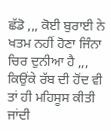ਛੱਡੋ ,,, ਕੋਈ ਬੁਰਾਈ ਨੇ ਖਤਮ ਨਹੀਂ ਹੋਣਾ ਜਿੰਨਾ ਚਿਰ ਦੁਨੀਆ ਹੈ ,,, ਕਿਉਂਕੇ ਰੱਬ ਦੀ ਹੋਂਦ ਵੀ ਤਾਂ ਹੀ ਮਹਿਸੂਸ ਕੀਤੀ ਜਾਂਦੀ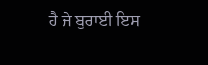ਹੈ ਜੇ ਬੁਰਾਈ ਇਸ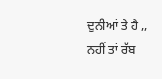ਦੁਨੀਆਂ ਤੇ ਹੈ ,, ਨਹੀਂ ਤਾਂ ਰੱਬ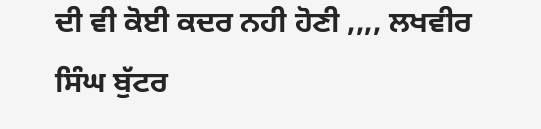ਦੀ ਵੀ ਕੋਈ ਕਦਰ ਨਹੀ ਹੋਣੀ ,,,, ਲਖਵੀਰ ਸਿੰਘ ਬੁੱਟਰ